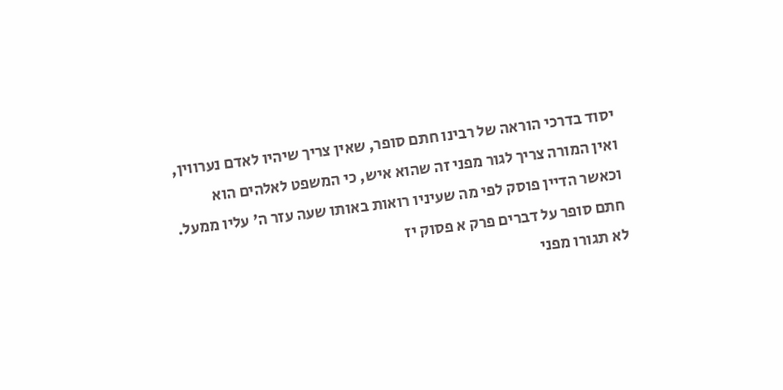יסוד בדרכי הוראה של רבינו חתם סופר, שאין צריך שיהיו לאדם נערווין, ואין המורה צריך לגור מפני זה שהוא איש, כי המשפט לאלהים הוא וכאשר הדיין פוסק לפי מה שעיניו רואות באותו שעה עזר ה' עליו ממעל.
חתם סופר על דברים פרק א פסוק יז
לא תגורו מפני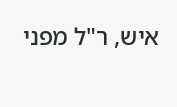איש, ר"ל מפני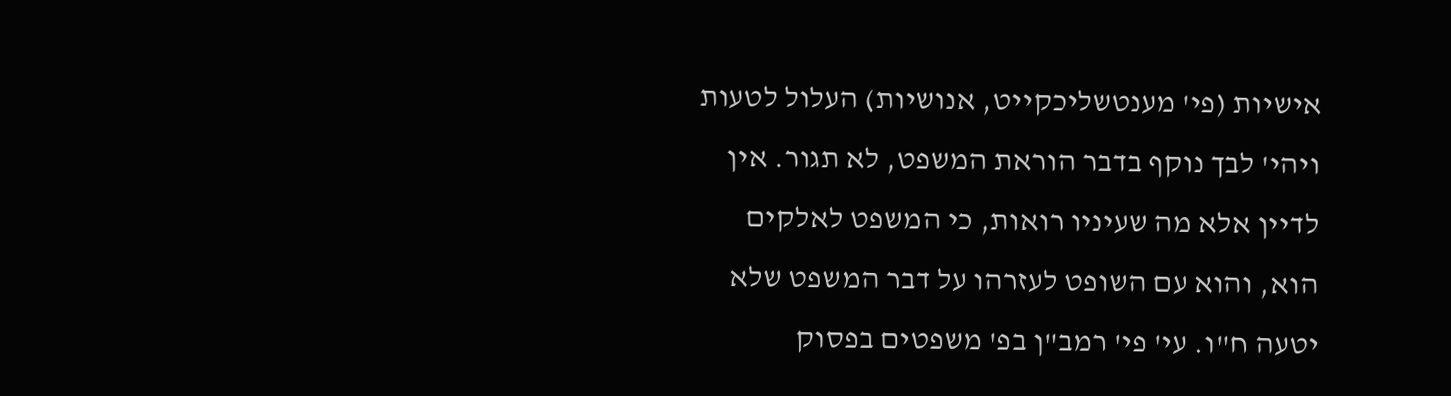אישיות (פי' מענטשליכקייט, אנושיות) העלול לטעות ויהי' לבך נוקף בדבר הוראת המשפט, לא תגור. אין לדיין אלא מה שעיניו רואות, כי המשפט לאלקים הוא, והוא עם השופט לעזרהו על דבר המשפט שלא יטעה ח"ו. עי' פי' רמב"ן בפ' משפטים בפסוק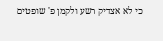כי לא אצדיק רשע ולקמן פ' שופטים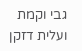גבי וקמת ועלית דזקן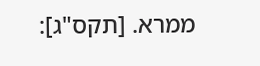ממרא. [תקס"ג]: